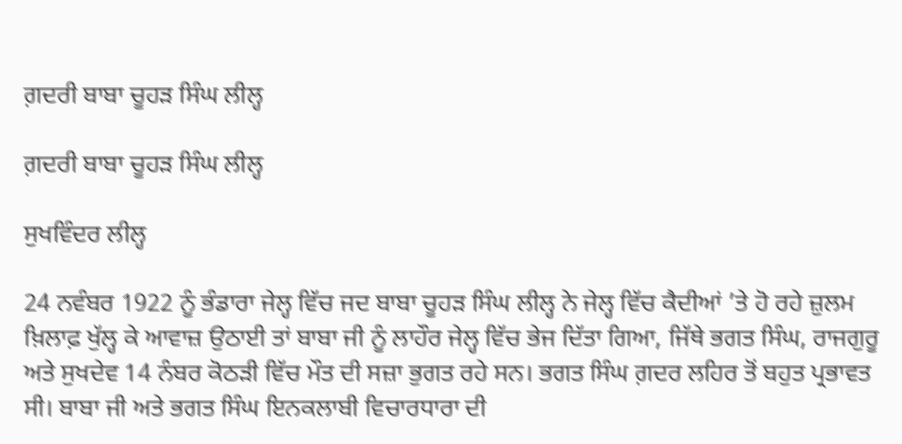ਗ਼ਦਰੀ ਬਾਬਾ ਚੂਹੜ ਸਿੰਘ ਲੀਲ੍ਹ

ਗ਼ਦਰੀ ਬਾਬਾ ਚੂਹੜ ਸਿੰਘ ਲੀਲ੍ਹ

ਸੁਖਵਿੰਦਰ ਲੀਲ੍ਹ

24 ਨਵੰਬਰ 1922 ਨੂੰ ਭੰਡਾਰਾ ਜੇਲ੍ਹ ਵਿੱਚ ਜਦ ਬਾਬਾ ਚੂਹੜ ਸਿੰਘ ਲੀਲ੍ਹ ਨੇ ਜੇਲ੍ਹ ਵਿੱਚ ਕੈਦੀਆਂ ’ਤੇ ਹੋ ਰਹੇ ਜ਼ੁਲਮ ਖ਼ਿਲਾਫ਼ ਖੁੱਲ੍ਹ ਕੇ ਆਵਾਜ਼ ਉਠਾਈ ਤਾਂ ਬਾਬਾ ਜੀ ਨੂੰ ਲਾਹੌਰ ਜੇਲ੍ਹ ਵਿੱਚ ਭੇਜ ਦਿੱਤਾ ਗਿਆ, ਜਿੱਥੇ ਭਗਤ ਸਿੰਘ, ਰਾਜਗੁਰੂ ਅਤੇ ਸੁਖਦੇਵ 14 ਨੰਬਰ ਕੋਠੜੀ ਵਿੱਚ ਮੌਤ ਦੀ ਸਜ਼ਾ ਭੁਗਤ ਰਹੇ ਸਨ। ਭਗਤ ਸਿੰਘ ਗ਼ਦਰ ਲਹਿਰ ਤੋਂ ਬਹੁਤ ਪ੍ਰਭਾਵਤ ਸੀ। ਬਾਬਾ ਜੀ ਅਤੇ ਭਗਤ ਸਿੰਘ ਇਨਕਲਾਬੀ ਵਿਚਾਰਧਾਰਾ ਦੀ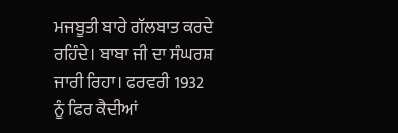ਮਜਬੂਤੀ ਬਾਰੇ ਗੱਲਬਾਤ ਕਰਦੇ ਰਹਿੰਦੇ। ਬਾਬਾ ਜੀ ਦਾ ਸੰਘਰਸ਼ ਜਾਰੀ ਰਿਹਾ। ਫਰਵਰੀ 1932 ਨੂੰ ਫਿਰ ਕੈਦੀਆਂ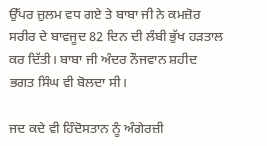ਉੱਪਰ ਜ਼ੁਲਮ ਵਧ ਗਏ ਤੇ ਬਾਬਾ ਜੀ ਨੇ ਕਮਜ਼ੋਰ ਸਰੀਰ ਦੇ ਬਾਵਜੂਦ 82 ਦਿਨ ਦੀ ਲੰਬੀ ਭੁੱਖ ਹੜਤਾਲ ਕਰ ਦਿੱਤੀ। ਬਾਬਾ ਜੀ ਅੰਦਰ ਨੌਜਵਾਨ ਸ਼ਹੀਦ ਭਗਤ ਸਿੰਘ ਵੀ ਬੋਲਦਾ ਸੀ।

ਜਦ ਕਦੇ ਵੀ ਹਿੰਦੋਸਤਾਨ ਨੂੰ ਅੰਗੇਰਜ਼ੀ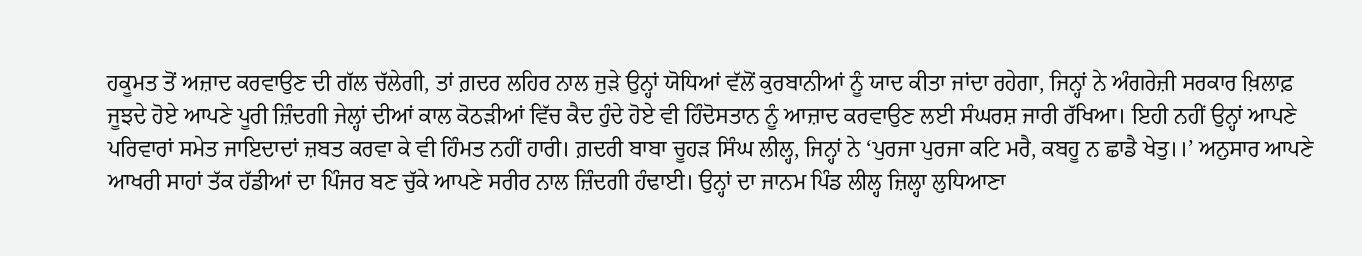ਹਕੂਮਤ ਤੋਂ ਅਜ਼ਾਦ ਕਰਵਾਉਣ ਦੀ ਗੱਲ ਚੱਲੇਗੀ, ਤਾਂ ਗ਼ਦਰ ਲਹਿਰ ਨਾਲ ਜੁੜੇ ਉਨ੍ਹਾਂ ਯੋਧਿਆਂ ਵੱਲੋਂ ਕੁਰਬਾਨੀਆਂ ਨੂੰ ਯਾਦ ਕੀਤਾ ਜਾਂਦਾ ਰਹੇਗਾ, ਜਿਨ੍ਹਾਂ ਨੇ ਅੰਗਰੇਜ਼ੀ ਸਰਕਾਰ ਖ਼ਿਲਾਫ਼ ਜੂਝਦੇ ਹੋਏ ਆਪਣੇ ਪੂਰੀ ਜ਼ਿੰਦਗੀ ਜੇਲ੍ਹਾਂ ਦੀਆਂ ਕਾਲ ਕੋਠੜੀਆਂ ਵਿੱਚ ਕੈਦ ਹੁੰਦੇ ਹੋਏ ਵੀ ਹਿੰਦੋਸਤਾਨ ਨੂੰ ਆਜ਼ਾਦ ਕਰਵਾਉਣ ਲਈ ਸੰਘਰਸ਼ ਜਾਰੀ ਰੱਖਿਆ। ਇਹੀ ਨਹੀਂ ਉਨ੍ਹਾਂ ਆਪਣੇ ਪਰਿਵਾਰਾਂ ਸਮੇਤ ਜਾਇਦਾਦਾਂ ਜ਼ਬਤ ਕਰਵਾ ਕੇ ਵੀ ਹਿੰਮਤ ਨਹੀਂ ਹਾਰੀ। ਗ਼ਦਰੀ ਬਾਬਾ ਚੂਹੜ ਸਿੰਘ ਲੀਲ੍ਹ, ਜਿਨ੍ਹਾਂ ਨੇ ‘ਪੁਰਜਾ ਪੁਰਜਾ ਕਟਿ ਮਰੈ, ਕਬਹੂ ਨ ਛਾਡੈ ਖੇਤੁ।।’ ਅਨੁਸਾਰ ਆਪਣੇ ਆਖਰੀ ਸਾਹਾਂ ਤੱਕ ਹੱਡੀਆਂ ਦਾ ਪਿੰਜਰ ਬਣ ਚੁੱਕੇ ਆਪਣੇ ਸਰੀਰ ਨਾਲ ਜ਼ਿੰਦਗੀ ਹੰਢਾਈ। ਉਨ੍ਹਾਂ ਦਾ ਜਾਨਮ ਪਿੰਡ ਲੀਲ੍ਹ ਜ਼ਿਲ੍ਹਾ ਲੁਧਿਆਣਾ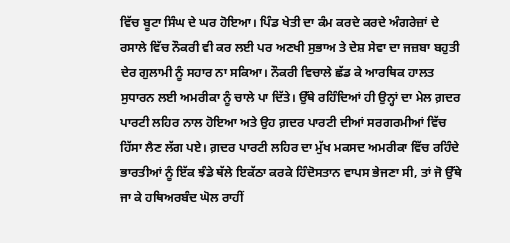ਵਿੱਚ ਬੂਟਾ ਸਿੰਘ ਦੇ ਘਰ ਹੋਇਆ। ਪਿੰਡ ਖੇਤੀ ਦਾ ਕੰਮ ਕਰਦੇ ਕਰਦੇ ਅੰਗਰੇਜ਼ਾਂ ਦੇ ਰਸਾਲੇ ਵਿੱਚ ਨੌਕਰੀ ਵੀ ਕਰ ਲਈ ਪਰ ਅਣਖੀ ਸੁਭਾਅ ਤੇ ਦੇਸ਼ ਸੇਵਾ ਦਾ ਜਜ਼ਬਾ ਬਹੁਤੀ ਦੇਰ ਗੁਲਾਮੀ ਨੂੰ ਸਹਾਰ ਨਾ ਸਕਿਆ। ਨੌਕਰੀ ਵਿਚਾਲੇ ਛੱਡ ਕੇ ਆਰਥਿਕ ਹਾਲਤ ਸੁਧਾਰਨ ਲਈ ਅਮਰੀਕਾ ਨੂੰ ਚਾਲੇ ਪਾ ਦਿੱਤੇ। ਉੱਥੇ ਰਹਿੰਦਿਆਂ ਹੀ ਉਨ੍ਹਾਂ ਦਾ ਮੇਲ ਗ਼ਦਰ ਪਾਰਟੀ ਲਹਿਰ ਨਾਲ ਹੋਇਆ ਅਤੇ ਉਹ ਗ਼ਦਰ ਪਾਰਟੀ ਦੀਆਂ ਸਰਗਰਮੀਆਂ ਵਿੱਚ ਹਿੱਸਾ ਲੈਣ ਲੱਗ ਪਏ। ਗ਼ਦਰ ਪਾਰਟੀ ਲਹਿਰ ਦਾ ਮੁੱਖ ਮਕਸਦ ਅਮਰੀਕਾ ਵਿੱਚ ਰਹਿੰਦੇ ਭਾਰਤੀਆਂ ਨੂੰ ਇੱਕ ਝੰਡੇ ਥੱਲੇ ਇਕੱਠਾ ਕਰਕੇ ਹਿੰਦੋਸਤਾਨ ਵਾਪਸ ਭੇਜਣਾ ਸੀ, ਤਾਂ ਜੋ ਉੱਥੇ ਜਾ ਕੇ ਹਥਿਅਰਬੰਦ ਘੋਲ ਰਾਹੀਂ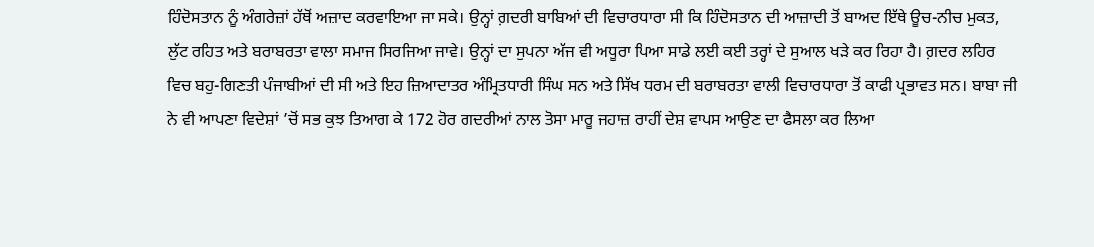ਹਿੰਦੋਸਤਾਨ ਨੂੰ ਅੰਗਰੇਜ਼ਾਂ ਹੱਥੋਂ ਅਜ਼ਾਦ ਕਰਵਾਇਆ ਜਾ ਸਕੇ। ਉਨ੍ਹਾਂ ਗ਼ਦਰੀ ਬਾਬਿਆਂ ਦੀ ਵਿਚਾਰਧਾਰਾ ਸੀ ਕਿ ਹਿੰਦੋਸਤਾਨ ਦੀ ਆਜ਼ਾਦੀ ਤੋਂ ਬਾਅਦ ਇੱਥੇ ਊਚ-ਨੀਚ ਮੁਕਤ, ਲੁੱਟ ਰਹਿਤ ਅਤੇ ਬਰਾਬਰਤਾ ਵਾਲਾ ਸਮਾਜ ਸਿਰਜਿਆ ਜਾਵੇ। ਉਨ੍ਹਾਂ ਦਾ ਸੁਪਨਾ ਅੱਜ ਵੀ ਅਧੂਰਾ ਪਿਆ ਸਾਡੇ ਲਈ ਕਈ ਤਰ੍ਹਾਂ ਦੇ ਸੁਆਲ ਖੜੇ ਕਰ ਰਿਹਾ ਹੈ। ਗ਼ਦਰ ਲਹਿਰ ਵਿਚ ਬਹੁ-ਗਿਣਤੀ ਪੰਜਾਬੀਆਂ ਦੀ ਸੀ ਅਤੇ ਇਹ ਜ਼ਿਆਦਾਤਰ ਅੰਮ੍ਰਿਤਧਾਰੀ ਸਿੰਘ ਸਨ ਅਤੇ ਸਿੱਖ ਧਰਮ ਦੀ ਬਰਾਬਰਤਾ ਵਾਲੀ ਵਿਚਾਰਧਾਰਾ ਤੋਂ ਕਾਫੀ ਪ੍ਰਭਾਵਤ ਸਨ। ਬਾਬਾ ਜੀ ਨੇ ਵੀ ਆਪਣਾ ਵਿਦੇਸ਼ਾਂ ’ਚੋਂ ਸਭ ਕੁਝ ਤਿਆਗ ਕੇ 172 ਹੋਰ ਗਦਰੀਆਂ ਨਾਲ ਤੋਸਾ ਮਾਰੂ ਜਹਾਜ਼ ਰਾਹੀਂ ਦੇਸ਼ ਵਾਪਸ ਆਉਣ ਦਾ ਫੈਸਲਾ ਕਰ ਲਿਆ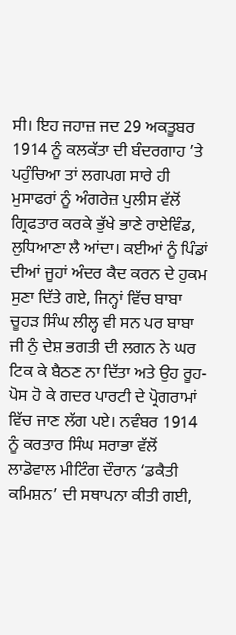ਸੀ। ਇਹ ਜਹਾਜ਼ ਜਦ 29 ਅਕਤੂਬਰ 1914 ਨੂੰ ਕਲਕੱਤਾ ਦੀ ਬੰਦਰਗਾਹ ’ਤੇ ਪਹੁੰਚਿਆ ਤਾਂ ਲਗਪਗ ਸਾਰੇ ਹੀ ਮੁਸਾਫਰਾਂ ਨੂੰ ਅੰਗਰੇਜ਼ ਪੁਲੀਸ ਵੱਲੋਂ ਗ੍ਰਿਫਤਾਰ ਕਰਕੇ ਭੁੱਖੇ ਭਾਣੇ ਰਾਏਵਿੰਡ, ਲੁਧਿਆਣਾ ਲੈ ਆਂਦਾ। ਕਈਆਂ ਨੂੰ ਪਿੰਡਾਂ ਦੀਆਂ ਜੂਹਾਂ ਅੰਦਰ ਕੈਦ ਕਰਨ ਦੇ ਹੁਕਮ ਸੁਣਾ ਦਿੱਤੇ ਗਏ, ਜਿਨ੍ਹਾਂ ਵਿੱਚ ਬਾਬਾ ਚੂਹੜ ਸਿੰਘ ਲੀਲ੍ਹ ਵੀ ਸਨ ਪਰ ਬਾਬਾ ਜੀ ਨੁੰ ਦੇਸ਼ ਭਗਤੀ ਦੀ ਲਗਨ ਨੇ ਘਰ ਟਿਕ ਕੇ ਬੈਠਣ ਨਾ ਦਿੱਤਾ ਅਤੇ ਉਹ ਰੂਹ-ਪੋਸ ਹੋ ਕੇ ਗਦਰ ਪਾਰਟੀ ਦੇ ਪ੍ਰੋਗਰਾਮਾਂ ਵਿੱਚ ਜਾਣ ਲੱਗ ਪਏ। ਨਵੰਬਰ 1914 ਨੂੰ ਕਰਤਾਰ ਸਿੰਘ ਸਰਾਭਾ ਵੱਲੋਂ ਲਾਡੋਵਾਲ ਮੀਟਿੰਗ ਦੌਰਾਨ ‘ਡਕੈਤੀ ਕਮਿਸ਼ਨ’ ਦੀ ਸਥਾਪਨਾ ਕੀਤੀ ਗਈ,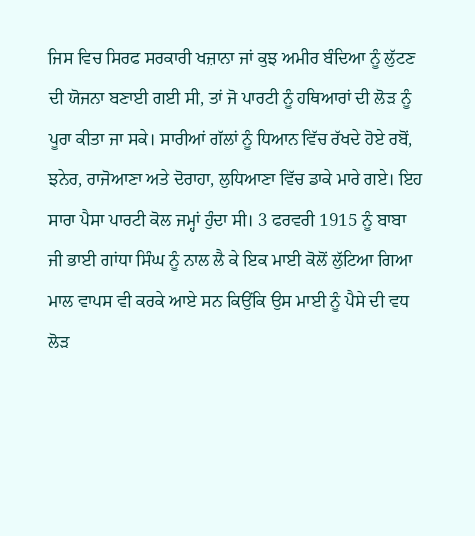ਜਿਸ ਵਿਚ ਸਿਰਫ ਸਰਕਾਰੀ ਖਜ਼ਾਨਾ ਜਾਂ ਕੁਝ ਅਮੀਰ ਬੰਦਿਆ ਨੂੰ ਲੁੱਟਣ ਦੀ ਯੋਜਨਾ ਬਣਾਈ ਗਈ ਸੀ, ਤਾਂ ਜੋ ਪਾਰਟੀ ਨੂੰ ਹਥਿਆਰਾਂ ਦੀ ਲੋੜ ਨੂੰ ਪੂਰਾ ਕੀਤਾ ਜਾ ਸਕੇ। ਸਾਰੀਆਂ ਗੱਲਾਂ ਨੂੰ ਧਿਆਨ ਵਿੱਚ ਰੱਖਦੇ ਹੋਏ ਰਬੋਂ, ਝਨੇਰ, ਰਾਜੋਆਣਾ ਅਤੇ ਦੋਰਾਹਾ, ਲੁਧਿਆਣਾ ਵਿੱਚ ਡਾਕੇ ਮਾਰੇ ਗਏ। ਇਹ ਸਾਰਾ ਪੈਸਾ ਪਾਰਟੀ ਕੋਲ ਜਮ੍ਹਾਂ ਹੁੰਦਾ ਸੀ। 3 ਫਰਵਰੀ 1915 ਨੂੰ ਬਾਬਾ ਜੀ ਭਾਈ ਗਾਂਧਾ ਸਿੰਘ ਨੂੰ ਨਾਲ ਲੈ ਕੇ ਇਕ ਮਾਈ ਕੋਲੋਂ ਲੁੱਟਿਆ ਗਿਆ ਮਾਲ ਵਾਪਸ ਵੀ ਕਰਕੇ ਆਏ ਸਨ ਕਿਉਂਕਿ ਉਸ ਮਾਈ ਨੂੰ ਪੈਸੇ ਦੀ ਵਧ ਲੋੜ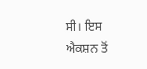ਸੀ। ਇਸ ਐਕਸ਼ਨ ਤੋਂ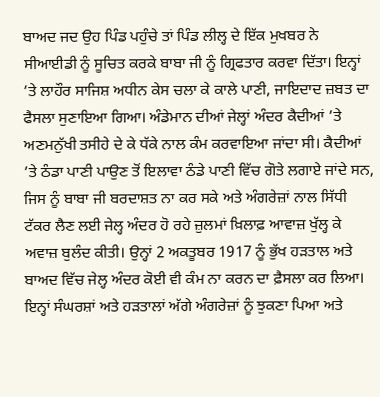ਬਾਅਦ ਜਦ ਉਹ ਪਿੰਡ ਪਹੁੰਚੇ ਤਾਂ ਪਿੰਡ ਲੀਲ੍ਹ ਦੇ ਇੱਕ ਮੁਖਬਰ ਨੇ ਸੀਆਈਡੀ ਨੂੰ ਸੂਚਿਤ ਕਰਕੇ ਬਾਬਾ ਜੀ ਨੂੰ ਗ੍ਰਿਫਤਾਰ ਕਰਵਾ ਦਿੱਤਾ। ਇਨ੍ਹਾਂ ’ਤੇ ਲਾਹੌਰ ਸਾਜਿਸ਼ ਅਧੀਨ ਕੇਸ ਚਲਾ ਕੇ ਕਾਲੇ ਪਾਣੀ, ਜਾਇਦਾਦ ਜ਼ਬਤ ਦਾ ਫੈਸਲਾ ਸੁਣਾਇਆ ਗਿਆ। ਅੰਡੇਮਾਨ ਦੀਆਂ ਜੇਲ੍ਹਾਂ ਅੰਦਰ ਕੈਦੀਆਂ ’ਤੇ ਅਣਮਨੁੱਖੀ ਤਸੀਹੇ ਦੇ ਕੇ ਧੱਕੇ ਨਾਲ ਕੰਮ ਕਰਵਾਇਆ ਜਾਂਦਾ ਸੀ। ਕੈਦੀਆਂ ’ਤੇ ਠੰਡਾ ਪਾਣੀ ਪਾਉਣ ਤੋਂ ਇਲਾਵਾ ਠੰਡੇ ਪਾਣੀ ਵਿੱਚ ਗੋਤੇ ਲਗਾਏ ਜਾਂਦੇ ਸਨ, ਜਿਸ ਨੂੰ ਬਾਬਾ ਜੀ ਬਰਦਾਸ਼ਤ ਨਾ ਕਰ ਸਕੇ ਅਤੇ ਅੰਗਰੇਜ਼ਾਂ ਨਾਲ ਸਿੱਧੀ ਟੱਕਰ ਲੈਣ ਲਈ ਜੇਲ੍ਹ ਅੰਦਰ ਹੋ ਰਹੇ ਜ਼ੁਲਮਾਂ ਖ਼ਿਲਾਫ਼ ਆਵਾਜ਼ ਖੁੱਲ੍ਹ ਕੇ ਅਵਾਜ਼ ਬੁਲੰਦ ਕੀਤੀ। ਉਨ੍ਹਾਂ 2 ਅਕਤੂਬਰ 1917 ਨੂੰ ਭੁੱਖ ਹੜਤਾਲ ਅਤੇ ਬਾਅਦ ਵਿੱਚ ਜੇਲ੍ਹ ਅੰਦਰ ਕੋਈ ਵੀ ਕੰਮ ਨਾ ਕਰਨ ਦਾ ਫ਼ੈਸਲਾ ਕਰ ਲਿਆ। ਇਨ੍ਹਾਂ ਸੰਘਰਸ਼ਾਂ ਅਤੇ ਹੜਤਾਲਾਂ ਅੱਗੇ ਅੰਗਰੇਜ਼ਾਂ ਨੂੰ ਝੁਕਣਾ ਪਿਆ ਅਤੇ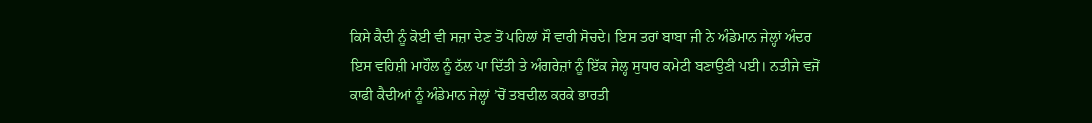ਕਿਸੇ ਕੈਦੀ ਨੂੰ ਕੋਈ ਵੀ ਸਜ਼ਾ ਦੇਣ ਤੋਂ ਪਹਿਲਾਂ ਸੌ ਵਾਰੀ ਸੋਚਦੇ। ਇਸ ਤਰਾਂ ਬਾਬਾ ਜੀ ਨੇ ਅੰਡੇਮਾਨ ਜੇਲ੍ਹਾਂ ਅੰਦਰ ਇਸ ਵਹਿਸ਼ੀ ਮਾਹੌਲ ਨੂੰ ਠੱਲ ਪਾ ਦਿੱਤੀ ਤੇ ਅੰਗਰੇਜ਼ਾਂ ਨੂੰ ਇੱਕ ਜੇਲ੍ਹ ਸੁਧਾਰ ਕਮੇਟੀ ਬਣਾਉਣੀ ਪਈ। ਨਤੀਜੇ ਵਜੋਂ ਕਾਫੀ ਕੈਦੀਆਂ ਨੂੰ ਅੰਡੇਮਾਨ ਜੇਲ੍ਹਾਂ ’ਚੋਂ ਤਬਦੀਲ ਕਰਕੇ ਭਾਰਤੀ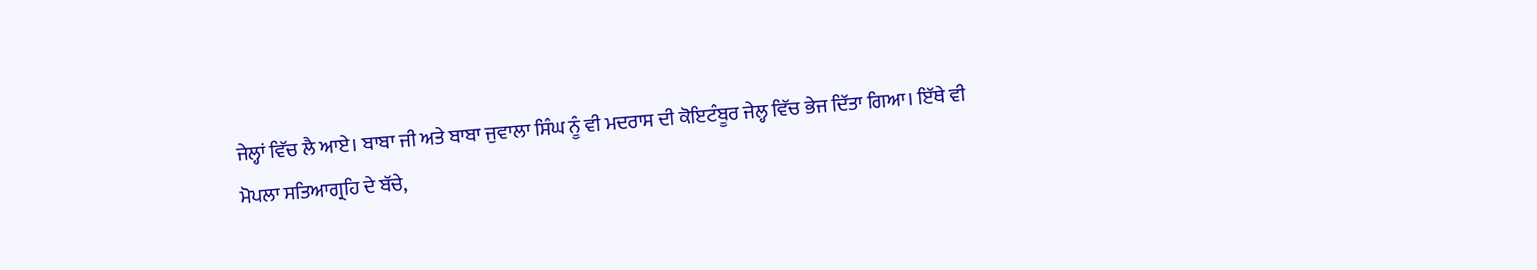ਜੇਲ੍ਹਾਂ ਵਿੱਚ ਲੈ ਆਏ। ਬਾਬਾ ਜੀ ਅਤੇ ਬਾਬਾ ਜੁਵਾਲਾ ਸਿੰਘ ਨੂੰ ਵੀ ਮਦਰਾਸ ਦੀ ਕੋਇਟੰਬੂਰ ਜੇਲ੍ਹ ਵਿੱਚ ਭੇਜ ਦਿੱਤਾ ਗਿਆ। ਇੱਥੇ ਵੀ ਮੋਪਲਾ ਸਤਿਆਗ੍ਰਹਿ ਦੇ ਬੱਚੇ,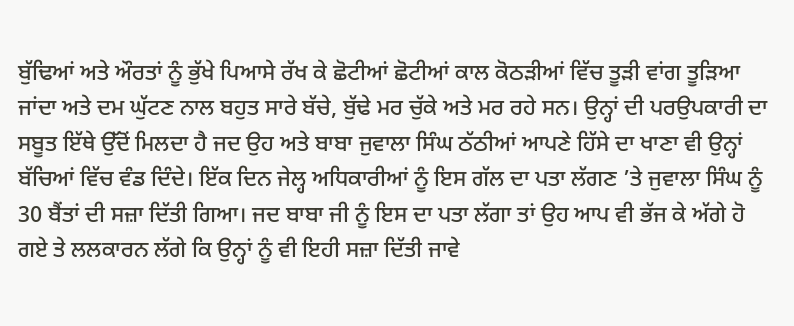ਬੁੱਢਿਆਂ ਅਤੇ ਔਰਤਾਂ ਨੂੰ ਭੁੱਖੇ ਪਿਆਸੇ ਰੱਖ ਕੇ ਛੋਟੀਆਂ ਛੋਟੀਆਂ ਕਾਲ ਕੋਠੜੀਆਂ ਵਿੱਚ ਤੂੜੀ ਵਾਂਗ ਤੂੜਿਆ ਜਾਂਦਾ ਅਤੇ ਦਮ ਘੁੱਟਣ ਨਾਲ ਬਹੁਤ ਸਾਰੇ ਬੱਚੇ, ਬੁੱਢੇ ਮਰ ਚੁੱਕੇ ਅਤੇ ਮਰ ਰਹੇ ਸਨ। ਉਨ੍ਹਾਂ ਦੀ ਪਰਉਪਕਾਰੀ ਦਾ ਸਬੂਤ ਇੱਥੇ ਉੱਦੋਂ ਮਿਲਦਾ ਹੈ ਜਦ ਉਹ ਅਤੇ ਬਾਬਾ ਜੁਵਾਲਾ ਸਿੰਘ ਠੱਠੀਆਂ ਆਪਣੇ ਹਿੱਸੇ ਦਾ ਖਾਣਾ ਵੀ ਉਨ੍ਹਾਂ ਬੱਚਿਆਂ ਵਿੱਚ ਵੰਡ ਦਿੰਦੇ। ਇੱਕ ਦਿਨ ਜੇਲ੍ਹ ਅਧਿਕਾਰੀਆਂ ਨੂੰ ਇਸ ਗੱਲ ਦਾ ਪਤਾ ਲੱਗਣ ’ਤੇ ਜੁਵਾਲਾ ਸਿੰਘ ਨੂੰ 30 ਬੈਂਤਾਂ ਦੀ ਸਜ਼ਾ ਦਿੱਤੀ ਗਿਆ। ਜਦ ਬਾਬਾ ਜੀ ਨੂੰ ਇਸ ਦਾ ਪਤਾ ਲੱਗਾ ਤਾਂ ਉਹ ਆਪ ਵੀ ਭੱਜ ਕੇ ਅੱਗੇ ਹੋ ਗਏ ਤੇ ਲਲਕਾਰਨ ਲੱਗੇ ਕਿ ਉਨ੍ਹਾਂ ਨੂੰ ਵੀ ਇਹੀ ਸਜ਼ਾ ਦਿੱਤੀ ਜਾਵੇ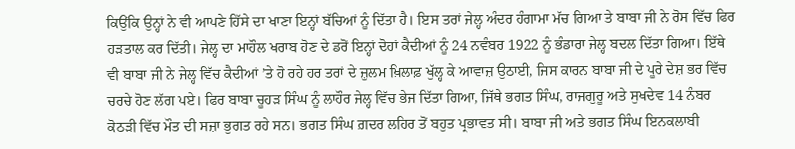ਕਿਉਂਕਿ ਉਨ੍ਹਾਂ ਨੇ ਵੀ ਆਪਣੇ ਹਿੱਸੇ ਦਾ ਖਾਣਾ ਇਨ੍ਹਾਂ ਬੱਚਿਆਂ ਨੂੰ ਦਿੱਤਾ ਹੈ। ਇਸ ਤਰਾਂ ਜੇਲ੍ਹ ਅੰਦਰ ਹੰਗਾਮਾ ਮੱਚ ਗਿਆ ਤੇ ਬਾਬਾ ਜੀ ਨੇ ਰੋਸ ਵਿੱਚ ਫਿਰ ਹੜਤਾਲ ਕਰ ਦਿੱਤੀ। ਜੇਲ੍ਹ ਦਾ ਮਾਹੌਲ ਖਰਾਬ ਹੋਣ ਦੇ ਡਰੋਂ ਇਨ੍ਹਾਂ ਦੋਹਾਂ ਕੈਦੀਆਂ ਨੂੰ 24 ਨਵੰਬਰ 1922 ਨੂੰ ਭੰਡਾਰਾ ਜੇਲ੍ਹ ਬਦਲ ਦਿੱਤਾ ਗਿਆ। ਇੱਥੇ ਵੀ ਬਾਬਾ ਜੀ ਨੇ ਜੇਲ੍ਹ ਵਿੱਚ ਕੈਦੀਆਂ ’ਤੇ ਹੋ ਰਹੇ ਹਰ ਤਰਾਂ ਦੇ ਜ਼ੁਲਮ ਖ਼ਿਲਾਫ਼ ਖੁੱਲ੍ਹ ਕੇ ਆਵਾਜ਼ ਉਠਾਈ, ਜਿਸ ਕਾਰਨ ਬਾਬਾ ਜੀ ਦੇ ਪੂਰੇ ਦੇਸ਼ ਭਰ ਵਿੱਚ ਚਰਚੇ ਹੋਣ ਲੱਗ ਪਏ। ਫਿਰ ਬਾਬਾ ਚੂਹੜ ਸਿੰਘ ਨੂੰ ਲਾਹੌਰ ਜੇਲ੍ਹ ਵਿੱਚ ਭੇਜ ਦਿੱਤਾ ਗਿਆ, ਜਿੱਥੇ ਭਗਤ ਸਿੰਘ, ਰਾਜਗੁਰੂ ਅਤੇ ਸੁਖਦੇਵ 14 ਨੰਬਰ ਕੋਠੜੀ ਵਿੱਚ ਮੌਤ ਦੀ ਸਜ਼ਾ ਭੁਗਤ ਰਹੇ ਸਨ। ਭਗਤ ਸਿੰਘ ਗ਼ਦਰ ਲਹਿਰ ਤੋਂ ਬਹੁਤ ਪ੍ਰਭਾਵਤ ਸੀ। ਬਾਬਾ ਜੀ ਅਤੇ ਭਗਤ ਸਿੰਘ ਇਨਕਲਾਬੀ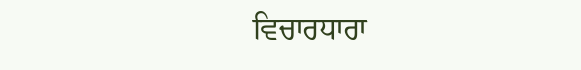ਵਿਚਾਰਧਾਰਾ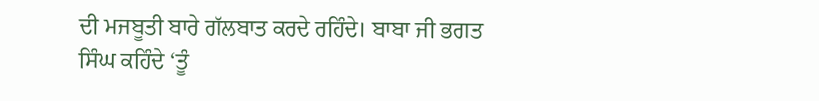ਦੀ ਮਜਬੂਤੀ ਬਾਰੇ ਗੱਲਬਾਤ ਕਰਦੇ ਰਹਿੰਦੇ। ਬਾਬਾ ਜੀ ਭਗਤ ਸਿੰਘ ਕਹਿੰਦੇ ‘ਤੂੰ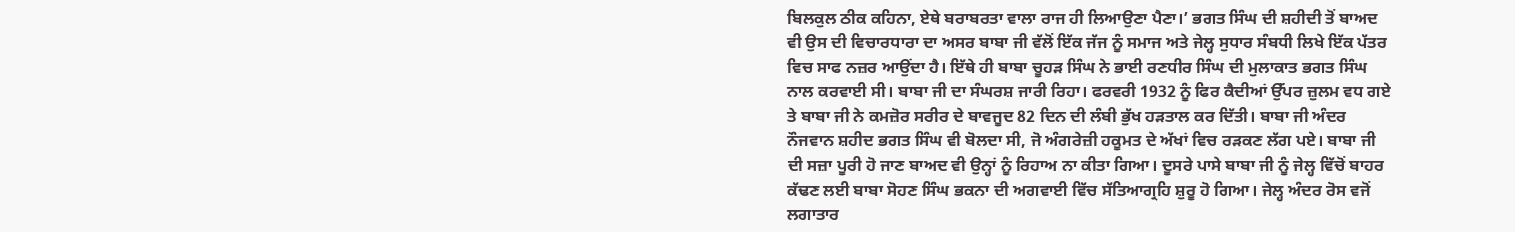ਬਿਲਕੁਲ ਠੀਕ ਕਹਿਨਾ, ਏਥੇ ਬਰਾਬਰਤਾ ਵਾਲਾ ਰਾਜ ਹੀ ਲਿਆਉਣਾ ਪੈਣਾ।’ ਭਗਤ ਸਿੰਘ ਦੀ ਸ਼ਹੀਦੀ ਤੋਂ ਬਾਅਦ ਵੀ ਉਸ ਦੀ ਵਿਚਾਰਧਾਰਾ ਦਾ ਅਸਰ ਬਾਬਾ ਜੀ ਵੱਲੋਂ ਇੱਕ ਜੱਜ ਨੂੰ ਸਮਾਜ ਅਤੇ ਜੇਲ੍ਹ ਸੁਧਾਰ ਸੰਬਧੀ ਲਿਖੇ ਇੱਕ ਪੱਤਰ ਵਿਚ ਸਾਫ ਨਜ਼ਰ ਆਉਂਦਾ ਹੈ। ਇੱਥੇ ਹੀ ਬਾਬਾ ਚੂਹੜ ਸਿੰਘ ਨੇ ਭਾਈ ਰਣਧੀਰ ਸਿੰਘ ਦੀ ਮੁਲਾਕਾਤ ਭਗਤ ਸਿੰਘ ਨਾਲ ਕਰਵਾਈ ਸੀ। ਬਾਬਾ ਜੀ ਦਾ ਸੰਘਰਸ਼ ਜਾਰੀ ਰਿਹਾ। ਫਰਵਰੀ 1932 ਨੂੰ ਫਿਰ ਕੈਦੀਆਂ ਉੱਪਰ ਜ਼ੁਲਮ ਵਧ ਗਏ ਤੇ ਬਾਬਾ ਜੀ ਨੇ ਕਮਜ਼ੋਰ ਸਰੀਰ ਦੇ ਬਾਵਜੂਦ 82 ਦਿਨ ਦੀ ਲੰਬੀ ਭੁੱਖ ਹੜਤਾਲ ਕਰ ਦਿੱਤੀ। ਬਾਬਾ ਜੀ ਅੰਦਰ ਨੌਜਵਾਨ ਸ਼ਹੀਦ ਭਗਤ ਸਿੰਘ ਵੀ ਬੋਲਦਾ ਸੀ, ਜੋ ਅੰਗਰੇਜ਼ੀ ਹਕੂਮਤ ਦੇ ਅੱਖਾਂ ਵਿਚ ਰੜਕਣ ਲੱਗ ਪਏ। ਬਾਬਾ ਜੀ ਦੀ ਸਜ਼ਾ ਪੂਰੀ ਹੋ ਜਾਣ ਬਾਅਦ ਵੀ ਉਨ੍ਹਾਂ ਨੂੰ ਰਿਹਾਅ ਨਾ ਕੀਤਾ ਗਿਆ। ਦੂਸਰੇ ਪਾਸੇ ਬਾਬਾ ਜੀ ਨੂੰ ਜੇਲ੍ਹ ਵਿੱਚੋਂ ਬਾਹਰ ਕੱਢਣ ਲਈ ਬਾਬਾ ਸੋਹਣ ਸਿੰਘ ਭਕਨਾ ਦੀ ਅਗਵਾਈ ਵਿੱਚ ਸੱਤਿਆਗ੍ਰਹਿ ਸ਼ੁਰੂ ਹੋ ਗਿਆ। ਜੇਲ੍ਹ ਅੰਦਰ ਰੋਸ ਵਜੋਂ ਲਗਾਤਾਰ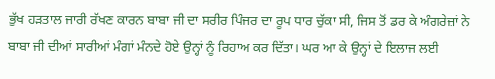ਭੁੱਖ ਹੜਤਾਲ ਜਾਰੀ ਰੱਖਣ ਕਾਰਨ ਬਾਬਾ ਜੀ ਦਾ ਸਰੀਰ ਪਿੰਜਰ ਦਾ ਰੂਪ ਧਾਰ ਚੁੱਕਾ ਸੀ, ਜਿਸ ਤੋਂ ਡਰ ਕੇ ਅੰਗਰੇਜ਼ਾਂ ਨੇ ਬਾਬਾ ਜੀ ਦੀਆਂ ਸਾਰੀਆਂ ਮੰਗਾਂ ਮੰਨਦੇ ਹੋਏ ਉਨ੍ਹਾਂ ਨੂੰ ਰਿਹਾਅ ਕਰ ਦਿੱਤਾ। ਘਰ ਆ ਕੇ ਉਨ੍ਹਾਂ ਦੇ ਇਲਾਜ ਲਈ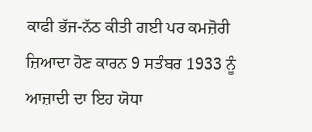ਕਾਫੀ ਭੱਜ-ਨੱਠ ਕੀਤੀ ਗਈ ਪਰ ਕਮਜ਼ੋਰੀ ਜ਼ਿਆਦਾ ਹੋਣ ਕਾਰਨ 9 ਸਤੰਬਰ 1933 ਨੂੰ ਆਜ਼ਾਦੀ ਦਾ ਇਹ ਯੋਧਾ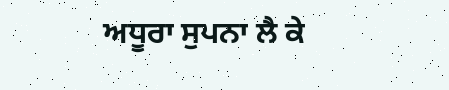ਅਧੂਰਾ ਸੁਪਨਾ ਲੈ ਕੇ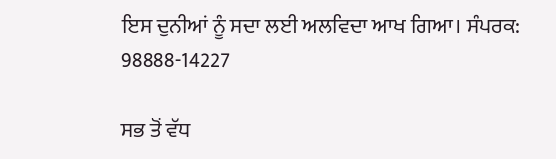ਇਸ ਦੁਨੀਆਂ ਨੂੰ ਸਦਾ ਲਈ ਅਲਵਿਦਾ ਆਖ ਗਿਆ। ਸੰਪਰਕ: 98888-14227

ਸਭ ਤੋਂ ਵੱਧ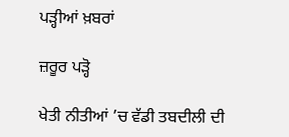ਪੜ੍ਹੀਆਂ ਖ਼ਬਰਾਂ

ਜ਼ਰੂਰ ਪੜ੍ਹੋ

ਖੇਤੀ ਨੀਤੀਆਂ ’ਚ ਵੱਡੀ ਤਬਦੀਲੀ ਦੀ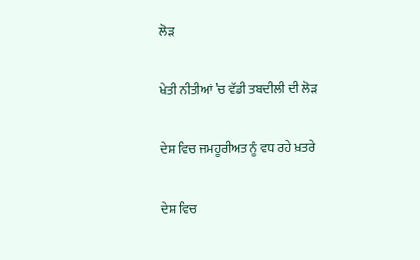ਲੋੜ

ਖੇਤੀ ਨੀਤੀਆਂ ’ਚ ਵੱਡੀ ਤਬਦੀਲੀ ਦੀ ਲੋੜ

ਦੇਸ਼ ਵਿਚ ਜਮਹੂਰੀਅਤ ਨੂੰ ਵਧ ਰਹੇ ਖ਼ਤਰੇ

ਦੇਸ਼ ਵਿਚ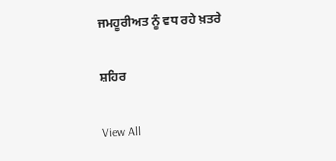ਜਮਹੂਰੀਅਤ ਨੂੰ ਵਧ ਰਹੇ ਖ਼ਤਰੇ

ਸ਼ਹਿਰ

View All